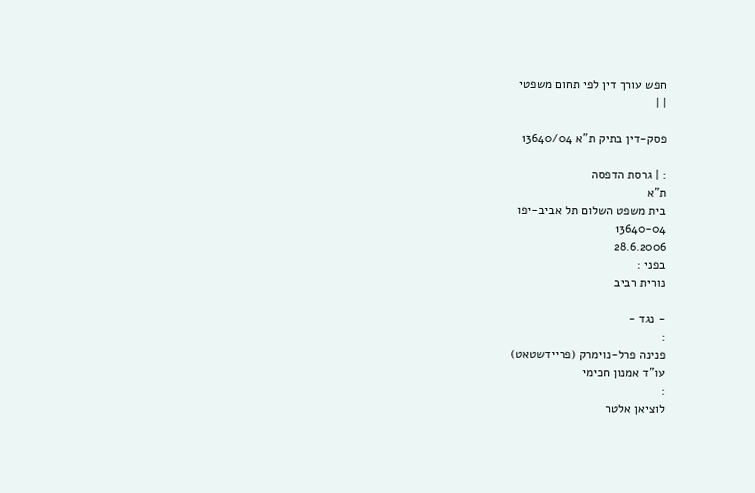חפש עורך דין לפי תחום משפטי
| |

פסק-דין בתיק ת"א 13640/04

: | גרסת הדפסה
ת"א
בית משפט השלום תל אביב-יפו
13640-04
28.6.2006
בפני :
נורית רביב

- נגד -
:
פנינה פרל-נוימרק (פריידשטאט)
עו"ד אמנון חכימי
:
לוציאן אלטר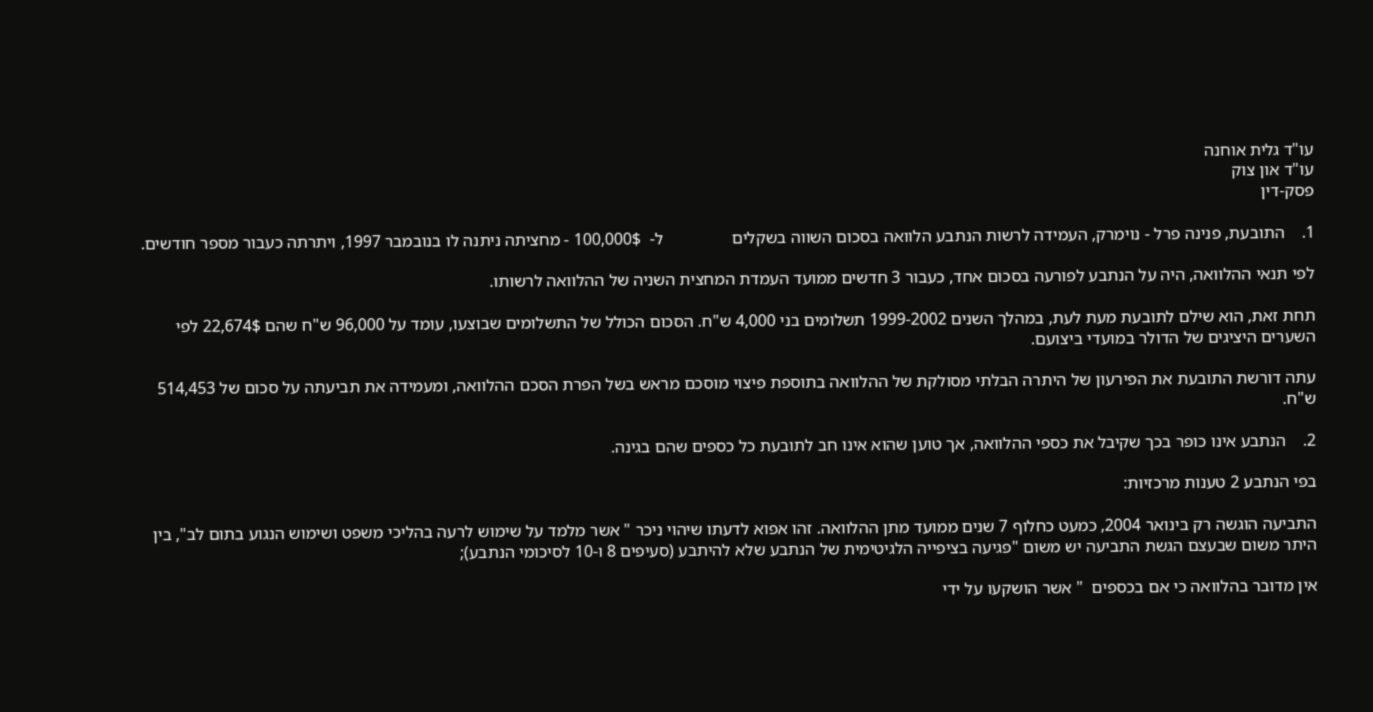עו"ד גלית אוחנה
עו"ד און צוק
פסק-דין

1.    התובעת, פנינה פרל - נוימרק, העמידה לרשות הנתבע הלוואה בסכום השווה בשקלים                ל-  100,000$ - מחציתה ניתנה לו בנובמבר 1997, ויתרתה כעבור מספר חודשים.

לפי תנאי ההלוואה, היה על הנתבע לפורעה בסכום אחד, כעבור 3 חדשים ממועד העמדת המחצית השניה של ההלוואה לרשותו.

תחת זאת, הוא שילם לתובעת מעת לעת, במהלך השנים 1999-2002 תשלומים בני 4,000 ש"ח. הסכום הכולל של התשלומים שבוצעו, עומד על 96,000 ש"ח שהם 22,674$ לפי השערים היציגים של הדולר במועדי ביצועם.

עתה דורשת התובעת את הפירעון של היתרה הבלתי מסולקת של ההלוואה בתוספת פיצוי מוסכם מראש בשל הפרת הסכם ההלוואה, ומעמידה את תביעתה על סכום של 514,453 ש"ח.

2.    הנתבע אינו כופר בכך שקיבל את כספי ההלוואה, אך טוען שהוא אינו חב לתובעת כל כספים שהם בגינה.

בפי הנתבע 2 טענות מרכזיות:

התביעה הוגשה רק בינואר 2004, כמעט כחלוף 7 שנים ממועד מתן ההלוואה. זהו אפוא לדעתו שיהוי ניכר " אשר מלמד על שימוש לרעה בהליכי משפט ושימוש הנגוע בתום לב", בין היתר משום שבעצם הגשת התביעה יש משום "פגיעה בציפייה הלגיטימית של הנתבע שלא להיתבע (סעיפים 8 ו-10 לסיכומי הנתבע);

אין מדובר בהלוואה כי אם בכספים  " אשר הושקעו על ידי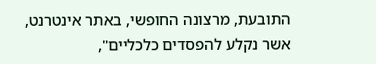התובעת, מרצונה החופשי, באתר אינטרנט, אשר נקלע להפסדים כלכליים",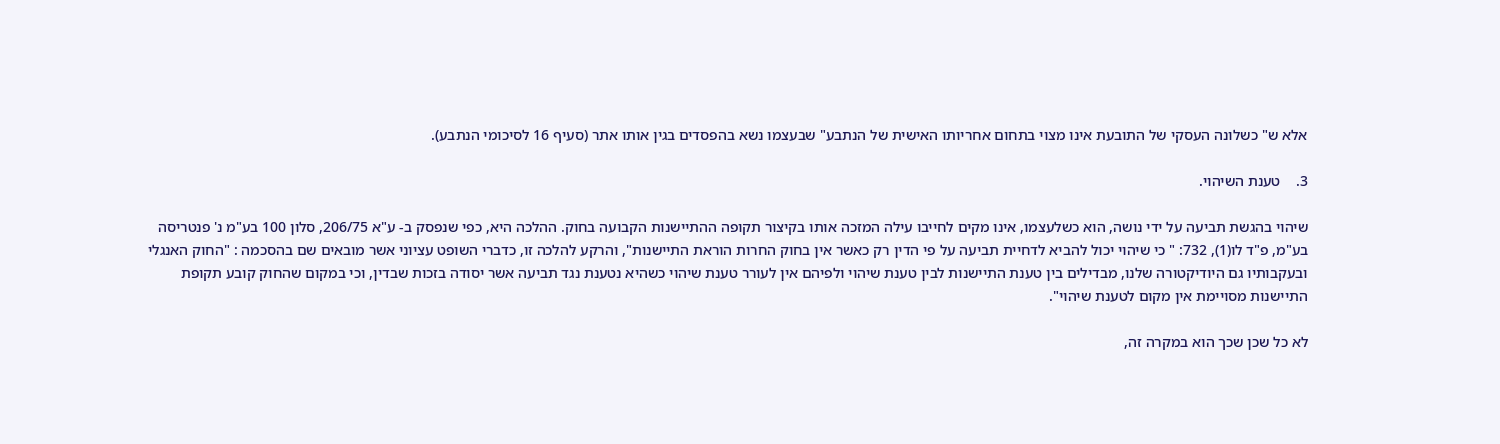אלא ש" כשלונה העסקי של התובעת אינו מצוי בתחום אחריותו האישית של הנתבע" שבעצמו נשא בהפסדים בגין אותו אתר (סעיף 16 לסיכומי הנתבע).

3.    טענת השיהוי.

שיהוי בהגשת תביעה על ידי נושה, הוא כשלעצמו, אינו מקים לחייבו עילה המזכה אותו בקיצור תקופה ההתיישנות הקבועה בחוק. ההלכה היא, כפי שנפסק ב- ע"א 206/75, סלון 100 בע"מ נ' פנטריסה בע"מ, פ"ד לו(1), 732: " כי שיהוי יכול להביא לדחיית תביעה על פי הדין רק כאשר אין בחוק החרות הוראת התיישנות", והרקע להלכה זו, כדברי השופט עציוני אשר מובאים שם בהסכמה : "החוק האנגלי ובעקבותיו גם היודיקטורה שלנו, מבדילים בין טענת התיישנות לבין טענת שיהוי ולפיהם אין לעורר טענת שיהוי כשהיא נטענת נגד תביעה אשר יסודה בזכות שבדין, וכי במקום שהחוק קובע תקופת התיישנות מסויימת אין מקום לטענת שיהוי".

לא כל שכן שכך הוא במקרה זה,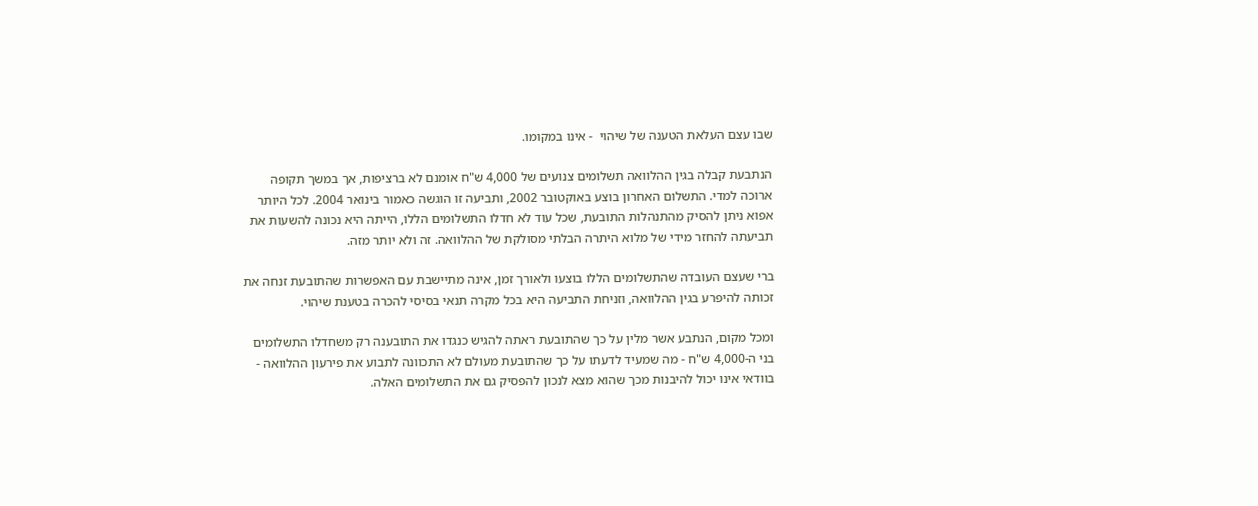שבו עצם העלאת הטענה של שיהוי  - אינו במקומו.

הנתבעת קבלה בגין ההלוואה תשלומים צנועים של 4,000 ש"ח אומנם לא ברציפות, אך במשך תקופה ארוכה למדי. התשלום האחרון בוצע באוקטובר 2002, ותביעה זו הוגשה כאמור בינואר 2004. לכל היותר אפוא ניתן להסיק מהתנהלות התובעת, שכל עוד לא חדלו התשלומים הללו, הייתה היא נכונה להשעות את תביעתה להחזר מידי של מלוא היתרה הבלתי מסולקת של ההלוואה. זה ולא יותר מזה.

ברי שעצם העובדה שהתשלומים הללו בוצעו ולאורך זמן, אינה מתיישבת עם האפשרות שהתובעת זנחה את זכותה להיפרע בגין ההלוואה, וזניחת התביעה היא בכל מקרה תנאי בסיסי להכרה בטענת שיהוי.

ומכל מקום, הנתבע אשר מלין על כך שהתובעת ראתה להגיש כנגדו את התובענה רק משחדלו התשלומים בני ה-4,000 ש"ח - מה שמעיד לדעתו על כך שהתובעת מעולם לא התכוונה לתבוע את פירעון ההלוואה - בוודאי אינו יכול להיבנות מכך שהוא מצא לנכון להפסיק גם את התשלומים האלה.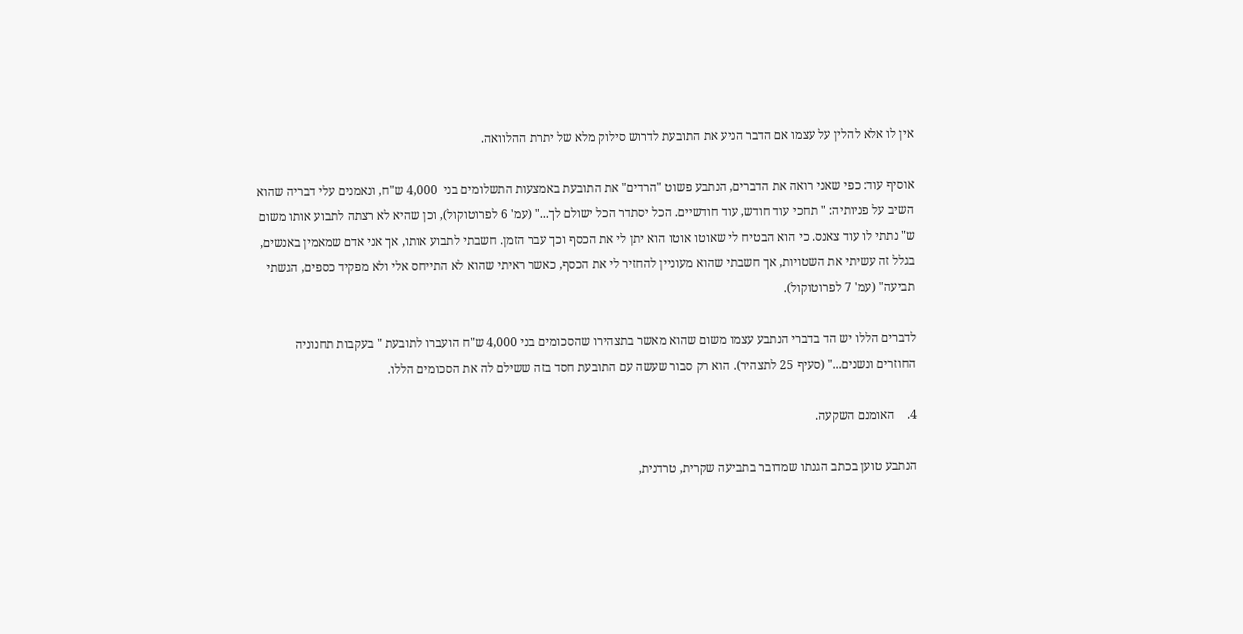אין לו אלא להלין על עצמו אם הדבר הניע את התובעת לדרוש סילוק מלא של יתרת ההלוואה.

אוסיף עוד: כפי שאני רואה את הדברים, הנתבע פשוט "הרדים" את התובעת באמצעות התשלומים בני  4,000 ש"ח, ונאמנים עלי דבריה שהוא השיב על פניותיה: " תחכי עוד חודש, עוד חודשיים. הכל יסתדר הכל ישולם לך..." (עמ' 6 לפרוטוקול), וכן שהיא לא רצתה לתבוע אותו משום ש" נתתי לו עוד צאנס. כי הוא הבטיח לי שאוטו אוטו הוא יתן לי את הכסף וכך עבר הזמן. חשבתי לתבוע אותו, אך אני אדם שמאמין באנשים, בגלל זה עשיתי את השטויות, אך חשבתי שהוא מעוניין להחזיר לי את הכסף, כאשר ראיתי שהוא לא התייחס אלי ולא מפקיד כספים, הגשתי תביעה" (עמ' 7 לפרוטוקול).

לדברים הללו יש הד בדברי הנתבע עצמו משום שהוא מאשר בתצהירו שהסכומים בני 4,000 ש"ח הועברו לתובעת " בעקבות תחנוניה החוזרים ונשנים..." (סעיף 25 לתצהיר). הוא רק סבור שעשה עם התובעת חסד בזה ששילם לה את הסכומים הללו.

4.    האומנם השקעה.

הנתבע טוען בכתב הגנתו שמדובר בתביעה שקרית, טרדנית,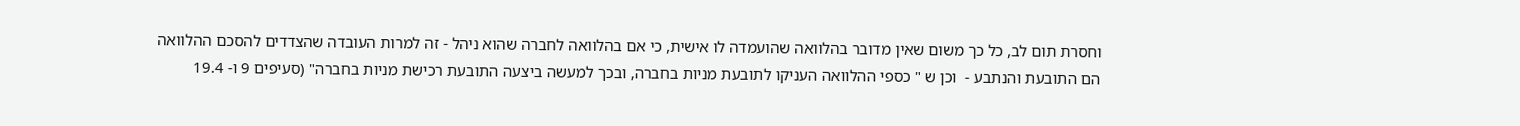וחסרת תום לב, כל כך משום שאין מדובר בהלוואה שהועמדה לו אישית, כי אם בהלוואה לחברה שהוא ניהל - זה למרות העובדה שהצדדים להסכם ההלוואה הם התובעת והנתבע -  וכן ש " כספי ההלוואה העניקו לתובעת מניות בחברה, ובכך למעשה ביצעה התובעת רכישת מניות בחברה" (סעיפים 9 ו- 19.4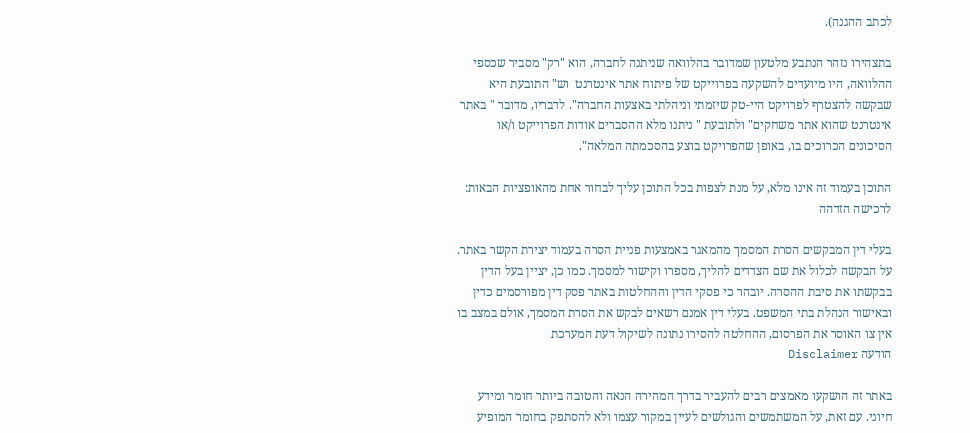לכתב ההגנה).

בתצהירו נזהר הנתבע מלטעון שמדובר בהלוואה שניתנה לחברה, הוא "רק" מסביר שכספי ההלוואה, היו מיועדים להשקעה בפרוייקט של פיתוח אתר אינטרנט  וש" התובעת היא שבקשה להצטרף לפרויקט היי-טק שיזמתי וניהלתי באצעות החברה". לדבריו, מדובר " באתר אינטרנט שהוא אתר משחקים" ולתובעת " ניתנו מלא ההסברים אודות הפרוייקט ו/או הסיכונים הכרוכים בו, באופן שהפרויקט בוצע בהסכמתה המלאה".

התוכן בעמוד זה אינו מלא, על מנת לצפות בכל התוכן עליך לבחור אחת מהאופציות הבאות:
לרכישה הזדהה

בעלי דין המבקשים הסרת המסמך מהמאגר באמצעות פניית הסרה בעמוד יצירת הקשר באתר. על הבקשה לכלול את שם הצדדים להליך, מספרו וקישור למסמך. כמו כן, יציין בעל הדין בבקשתו את סיבת ההסרה. יובהר כי פסקי הדין וההחלטות באתר פסק דין מפורסמים כדין ובאישור הנהלת בתי המשפט. בעלי דין אמנם רשאים לבקש את הסרת המסמך, אולם במצב בו אין צו האוסר את הפרסום, ההחלטה להסירו נתונה לשיקול דעת המערכת
הודעה Disclaimer

באתר זה הושקעו מאמצים רבים להעביר בדרך המהירה הנאה והטובה ביותר חומר ומידע חיוני. עם זאת, על המשתמשים והגולשים לעיין במקור עצמו ולא להסתפק בחומר המופיע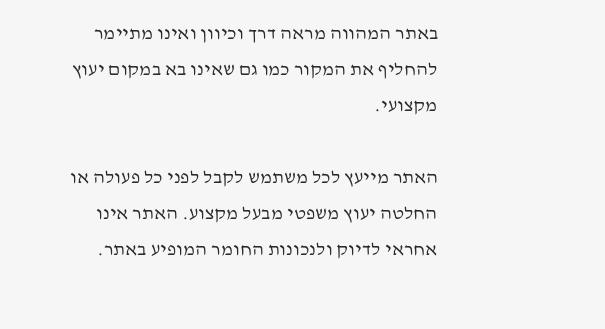באתר המהווה מראה דרך וכיוון ואינו מתיימר להחליף את המקור כמו גם שאינו בא במקום יעוץ מקצועי.

האתר מייעץ לכל משתמש לקבל לפני כל פעולה או החלטה יעוץ משפטי מבעל מקצוע. האתר אינו אחראי לדיוק ולנכונות החומר המופיע באתר.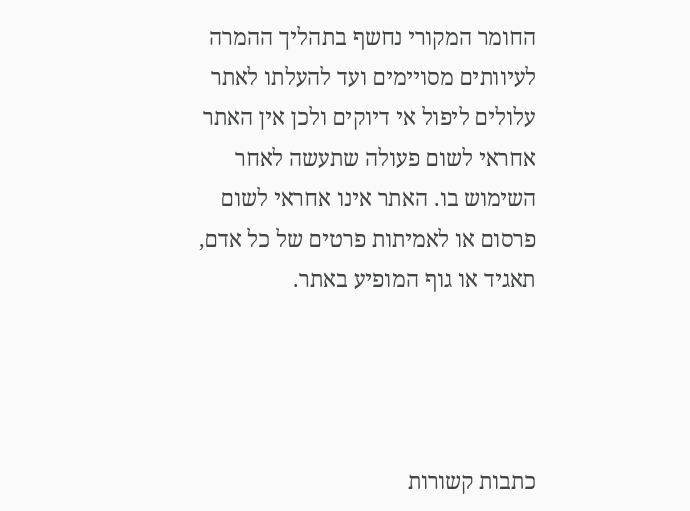החומר המקורי נחשף בתהליך ההמרה לעיוותים מסויימים ועד להעלתו לאתר עלולים ליפול אי דיוקים ולכן אין האתר אחראי לשום פעולה שתעשה לאחר השימוש בו. האתר אינו אחראי לשום פרסום או לאמיתות פרטים של כל אדם, תאגיד או גוף המופיע באתר.




כתבות קשורות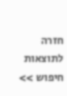חזרה לתוצאות חיפוש >>